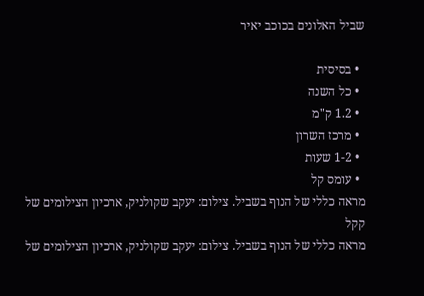שביל האלונים בכוכב יאיר

  • בסיסית
  • כל השנה
  • 1.2 ק"מ
  • מרכז השרון
  • 1-2 שעות
  • עומס קל
מראה כללי של הנוף בשביל. צילום: יעקב שקולניק, ארכיון הצילומים של קקל
מראה כללי של הנוף בשביל. צילום: יעקב שקולניק, ארכיון הצילומים של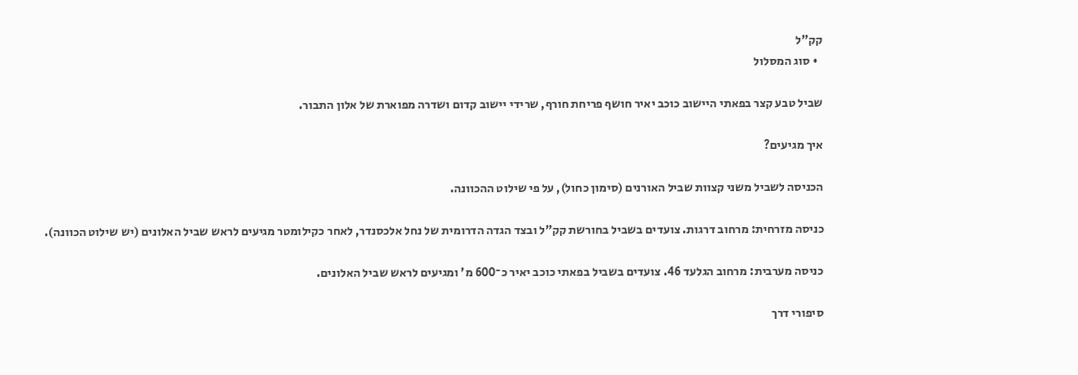קק"ל
  • סוג המסלול

שביל טבע קצר בפאתי היישוב כוכב יאיר חושף פריחת חורף, שרידי יישוב קדום ושדרה מפוארת של אלון התבור.

איך מגיעים?

הכניסה לשביל משני קצוות שביל האורנים (סימון כחול), על פי שילוט ההכוונה.

כניסה מזרחית: מרחוב דרגות. צועדים בשביל בחורשת קק"ל ובצד הגדה הדרומית של נחל אלכסנדר, לאחר כקילומטר מגיעים לראש שביל האלונים (יש שילוט הכוונה).

כניסה מערבית: מרחוב הגלעד 46. צועדים בשביל בפאתי כוכב יאיר כ־600 מ' ומגיעים לראש שביל האלונים.

סיפורי דרך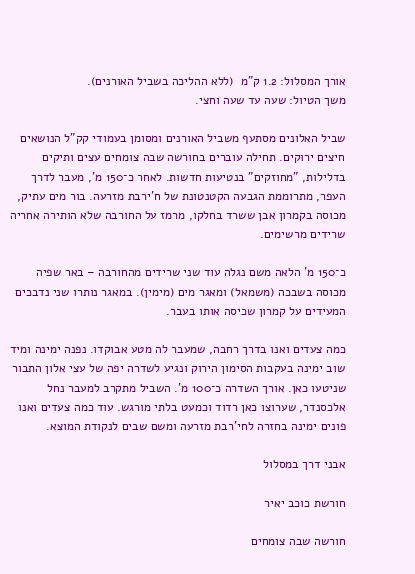אורך המסלול: 1.2 ק"מ  (ללא ההליכה בשביל האורנים).
משך הטיול: שעה עד שעה וחצי.

שביל האלונים מסתעף משביל האורנים ומסומן בעמודי קק"ל הנושאים חיצים ירוקים. תחילה עוברים בחורשה שבה צומחים עצים ותיקים בדלילות, "מחוזקים" בנטיעות חדשות. לאחר כ־150 מ', מעבר לדרך העפר, מתרוממת הגבעה הקטנטונת של ח'ירבת מזרעה. בור מים עתיק, מכוסה בקמרון אבן ששרד בחלקו, מרמז על החורבה שלא הותירה אחריה שרידים מרשימים.

כ־150 מ' הלאה משם נגלה עוד שני שרידים מהחורבה – באר שפיה מכוסה בשבכה (משמאל) ומאגר מים (מימין). במאגר נותרו שני נדבכים המעידים על קמרון שכיסה אותו בעבר.

כמה צעדים ואנו בדרך רחבה, שמעבר לה מטע אבוקדו. נפנה ימינה ומיד שוב ימינה בעקבות הסימון הירוק ונגיע לשדרה יפה של עצי אלון התבור שניטעו כאן. אורך השדרה כ־100 מ'. השביל מתקרב למעבר נחל אלכסנדר, שערוצו כאן רדוד וכמעט בלתי מורגש. עוד כמה צעדים ואנו פונים ימינה בחזרה לחי'רבת מזרעה ומשם שבים לנקודת המוצא.

אבני דרך במסלול

חורשת כוכב יאיר

חורשה שבה צומחים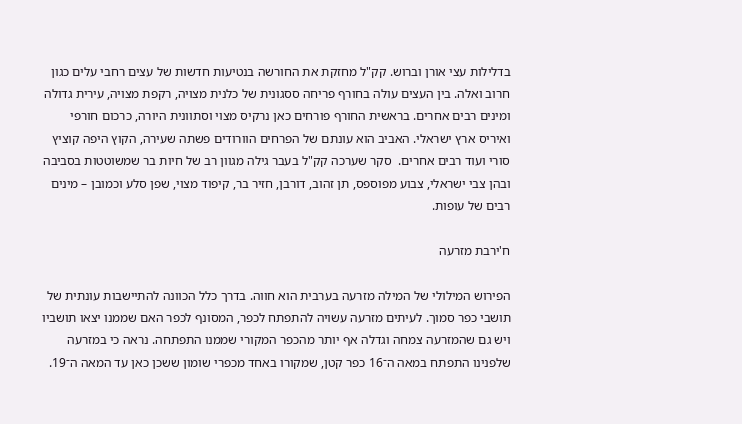בדלילות עצי אורן וברוש. קק"ל מחזקת את החורשה בנטיעות חדשות של עצים רחבי עלים כגון חרוב ואלה. בין העצים עולה בחורף פריחה ססגונית של כלנית מצויה, רקפת מצויה, עירית גדולה ומינים רבים אחרים. בראשית החורף פורחים כאן נרקיס מצוי וסתוונית היורה, כרכום חורפי ואיריס ארץ ישראלי. האביב הוא עונתם של הפרחים הוורודים פשתה שעירה, הקוץ היפה קוציץ סורי ועוד רבים אחרים.  סקר שערכה קק"ל בעבר גילה מגוון רב של חיות בר שמשוטטות בסביבה ובהן צבי ישראלי, צבוע מפוספס, תן זהוב, דורבן, חזיר בר, קיפוד מצוי, שפן סלע וכמובן – מינים רבים של עופות.

ח'ירבת מזרעה

הפירוש המילולי של המילה מזרעה בערבית הוא חווה. בדרך כלל הכוונה להתיישבות עונתית של תושבי כפר סמוך. לעיתים מזרעה עשויה להתפתח לכפר, המסונף לכפר האם שממנו יצאו תושביו ויש גם שהמזרעה צמחה וגדלה אף יותר מהכפר המקורי שממנו התפתחה. נראה כי במזרעה שלפנינו התפתח במאה ה־16 כפר קטן, שמקורו באחד מכפרי שומון ששכן כאן עד המאה ה־19.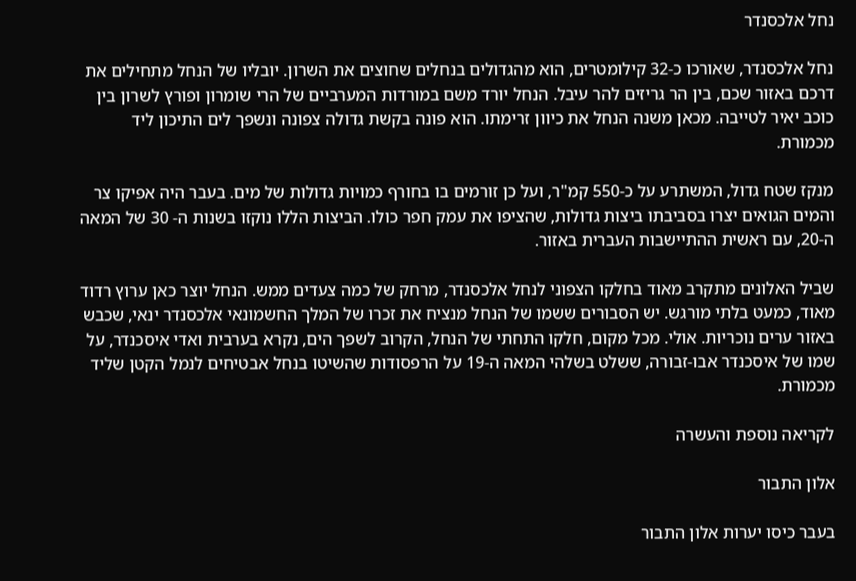נחל אלכסנדר

נחל אלכסנדר, שאורכו כ-32 קילומטרים, הוא מהגדולים בנחלים שחוצים את השרון. יובליו של הנחל מתחילים את דרכם באזור שכם, בין הר גריזים להר עיבל. הנחל יורד משם במורדות המערביים של הרי שומרון ופורץ לשרון בין כוכב יאיר לטייבה. מכאן משנה הנחל את כיוון זרימתו. הוא פונה בקשת גדולה צפונה ונשפך לים התיכון ליד מכמורת.

מנקז שטח גדול, המשתרע על כ-550 קמ"ר, ועל כן זורמים בו בחורף כמויות גדולות של מים. בעבר היה אפיקו צר והמים הגואים יצרו בסביבתו ביצות גדולות, שהציפו את עמק חפר כולו. הביצות הללו נוקזו בשנות ה- 30 של המאה ה-20, עם ראשית ההתיישבות העברית באזור.

שביל האלונים מתקרב מאוד בחלקו הצפוני לנחל אלכסנדר, מרחק של כמה צעדים ממש. הנחל יוצר כאן ערוץ רדוד מאוד, כמעט בלתי מורגש. יש הסבורים ששמו של הנחל מנציח את זכרו של המלך החשמונאי אלכסנדר ינאי, שכבש באזור ערים נוכריות. אולי. מכל מקום, חלקו התחתי של הנחל, הקרוב לשפך הים, נקרא בערבית ואדי איסכנדר, על שמו של איסכנדר אבו-זבורה, ששלט בשלהי המאה ה-19 על הרפסודות שהשיטו בנחל אבטיחים לנמל הקטן שליד מכמורת.

לקריאה נוספת והעשרה

אלון התבור

בעבר כיסו יערות אלון התבור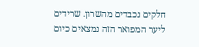חלקים נכבדים מהשרון. שרידים ליער המפואר הזה נמצאים כיום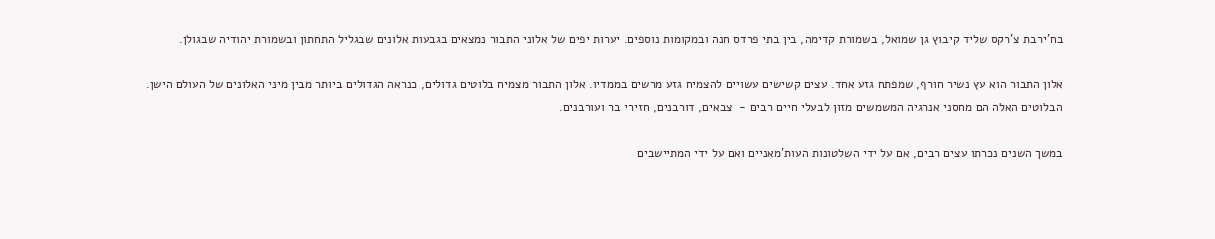בח'ירבת צ'רקס שליד קיבוץ גן שמואל, בשמורת קדימה, בין בתי פרדס חנה ובמקומות נוספים. יערות יפים של אלוני התבור נמצאים בגבעות אלונים שבגליל התחתון ובשמורת יהודיה שבגולן.

אלון התבור הוא עץ נשיר חורף, שמפתח גזע אחד. עצים קשישים עשויים להצמיח גזע מרשים בממדיו. אלון התבור מצמיח בלוטים גדולים, כנראה הגדולים ביותר מבין מיני האלונים של העולם הישן. הבלוטים האלה הם מחסני אנרגיה המשמשים מזון לבעלי חיים רבים -  צבאים, דורבנים, חזירי בר ועורבנים.

במשך השנים נכרתו עצים רבים, אם על ידי השלטונות העות'מאניים ואם על ידי המתיישבים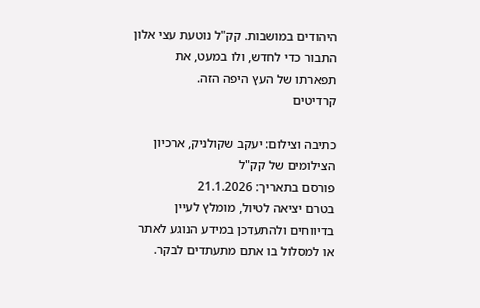היהודים במושבות. קק"ל נוטעת עצי אלון התבור כדי לחדש, ולו במעט, את תפארתו של העץ היפה הזה.
קרדיטים

כתיבה וצילום: יעקב שקולניק, ארכיון הצילומים של קק"ל
פורסם בתאריך: 21.1.2026
בטרם יציאה לטיול, מומלץ לעיין בדיווחים ולהתעדכן במידע הנוגע לאתר או למסלול בו אתם מתעתדים לבקר.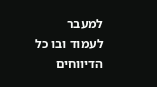למעבר לעמוד ובו כל הדיווחים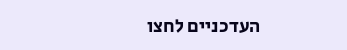העדכניים לחצו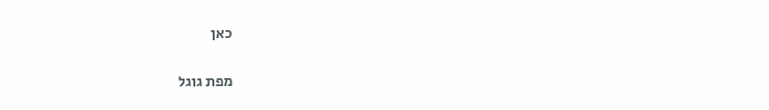כאן

מפת גוגל